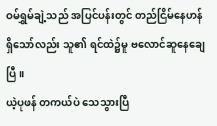ဝမ်ရွှမ်ချဲ့သည် အပြင်ပန်းတွင် တည်ငြိမ်နေဟန် ရှိသော်လည်း သူ၏ ရင်ထဲ၌မူ ဗလောင်ဆူနေချေပြီ။
ယဲ့ပုဖန် တကယ်ပဲ သေသွားပြီ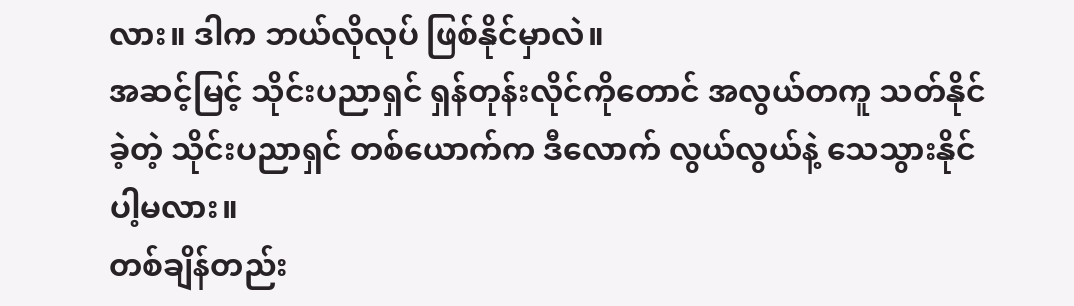လား။ ဒါက ဘယ်လိုလုပ် ဖြစ်နိုင်မှာလဲ။
အဆင့်မြင့် သိုင်းပညာရှင် ရှန်တုန်းလိုင်ကိုတောင် အလွယ်တကူ သတ်နိုင်ခဲ့တဲ့ သိုင်းပညာရှင် တစ်ယောက်က ဒီလောက် လွယ်လွယ်နဲ့ သေသွားနိုင်ပါ့မလား။
တစ်ချိန်တည်း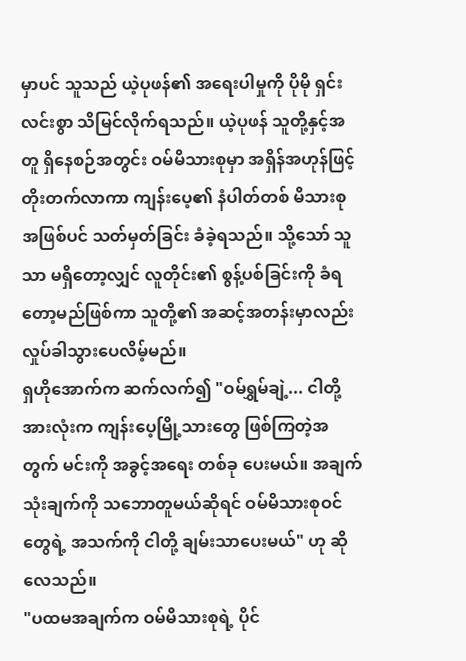မှာပင် သူသည် ယဲ့ပုဖန်၏ အရေးပါမှုကို ပိုမို ရှင်းလင်းစွာ သိမြင်လိုက်ရသည်။ ယဲ့ပုဖန် သူတို့နှင့်အတူ ရှိနေစဉ်အတွင်း ဝမ်မိသားစုမှာ အရှိန်အဟုန်ဖြင့် တိုးတက်လာကာ ကျန်းပေ့၏ နံပါတ်တစ် မိသားစုအဖြစ်ပင် သတ်မှတ်ခြင်း ခံခဲ့ရသည်။ သို့သော် သူသာ မရှိတော့လျှင် လူတိုင်း၏ စွန့်ပစ်ခြင်းကို ခံရတော့မည်ဖြစ်ကာ သူတို့၏ အဆင့်အတန်းမှာလည်း လှုပ်ခါသွားပေလိမ့်မည်။
ရှဟိုအောက်က ဆက်လက်၍ "ဝမ်ရွှမ်ချဲ့... ငါတို့အားလုံးက ကျန်းပေ့မြို့သားတွေ ဖြစ်ကြတဲ့အတွက် မင်းကို အခွင့်အရေး တစ်ခု ပေးမယ်။ အချက် သုံးချက်ကို သဘောတူမယ်ဆိုရင် ဝမ်မိသားစုဝင်တွေရဲ့ အသက်ကို ငါတို့ ချမ်းသာပေးမယ်" ဟု ဆိုလေသည်။
"ပထမအချက်က ဝမ်မိသားစုရဲ့ ပိုင်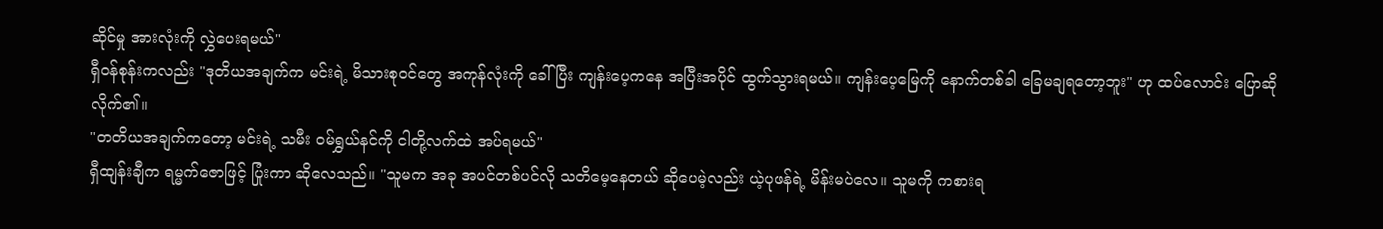ဆိုင်မှု အားလုံးကို လွှဲပေးရမယ်"
ရှီဝန်စုန်းကလည်း "ဒုတိယအချက်က မင်းရဲ့ မိသားစုဝင်တွေ အကုန်လုံးကို ခေါ်ပြီး ကျန်းပေ့ကနေ အပြီးအပိုင် ထွက်သွားရမယ်။ ကျန်းပေ့မြေကို နောက်တစ်ခါ ခြေမချရတော့ဘူး" ဟု ထပ်လောင်း ပြောဆိုလိုက်၏။
"တတိယအချက်ကတော့ မင်းရဲ့ သမီး ဝမ်ရွှယ်နင်ကို ငါတို့လက်ထဲ အပ်ရမယ်"
ရှီထျန်းချီက ရမ္မက်ဇောဖြင့် ပြုံးကာ ဆိုလေသည်။ "သူမက အခု အပင်တစ်ပင်လို သတိမေ့နေတယ် ဆိုပေမဲ့လည်း ယဲ့ပုဖန်ရဲ့ မိန်းမပဲလေ။ သူမကို ကစားရ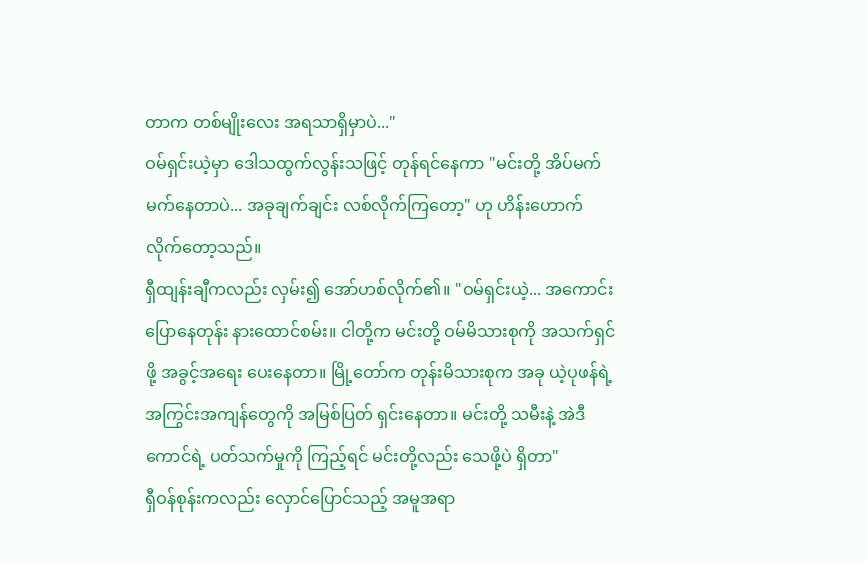တာက တစ်မျိုးလေး အရသာရှိမှာပဲ..."
ဝမ်ရှင်းယဲ့မှာ ဒေါသထွက်လွန်းသဖြင့် တုန်ရင်နေကာ "မင်းတို့ အိပ်မက်မက်နေတာပဲ... အခုချက်ချင်း လစ်လိုက်ကြတော့" ဟု ဟိန်းဟောက်လိုက်တော့သည်။
ရှီထျန်းချီကလည်း လှမ်း၍ အော်ဟစ်လိုက်၏။ "ဝမ်ရှင်းယဲ့... အကောင်းပြောနေတုန်း နားထောင်စမ်း။ ငါတို့က မင်းတို့ ဝမ်မိသားစုကို အသက်ရှင်ဖို့ အခွင့်အရေး ပေးနေတာ။ မြို့တော်က တုန်းမိသားစုက အခု ယဲ့ပုဖန်ရဲ့ အကြွင်းအကျန်တွေကို အမြစ်ပြတ် ရှင်းနေတာ။ မင်းတို့ သမီးနဲ့ အဲဒီကောင်ရဲ့ ပတ်သက်မှုကို ကြည့်ရင် မင်းတို့လည်း သေဖို့ပဲ ရှိတာ"
ရှီဝန်စုန်းကလည်း လှောင်ပြောင်သည့် အမူအရာ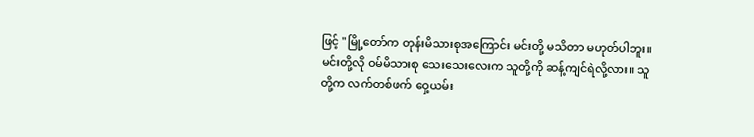ဖြင့် "မြို့တော်က တုန်းမိသားစုအကြောင်း မင်းတို့ မသိတာ မဟုတ်ပါဘူး။ မင်းတို့လို ဝမ်မိသားစု သေးသေးလေးက သူတို့ကို ဆန့်ကျင်ရဲလို့လား။ သူတို့က လက်တစ်ဖက် ဝှေ့ယမ်း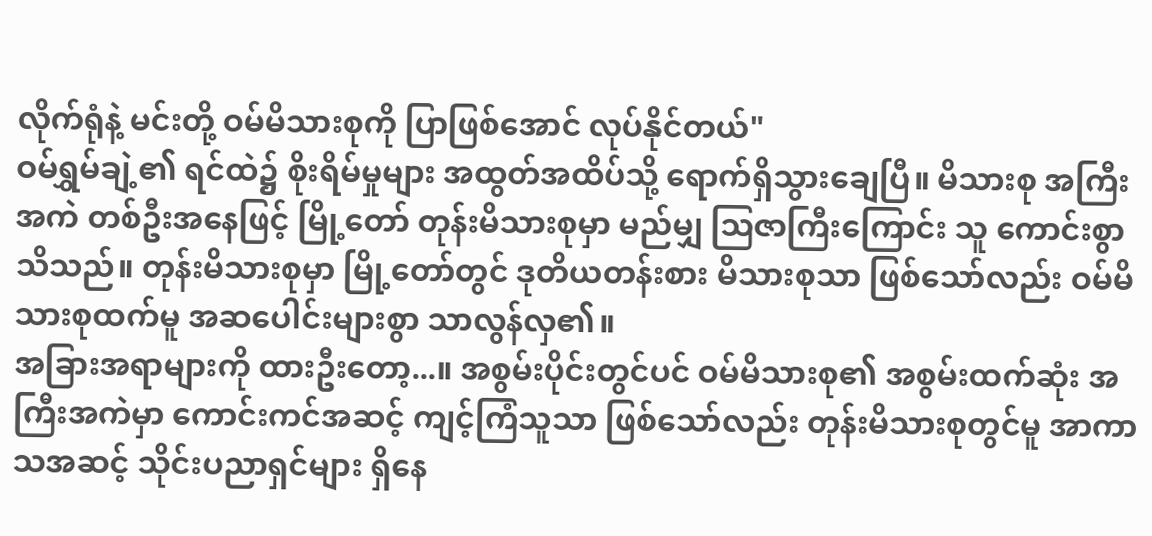လိုက်ရုံနဲ့ မင်းတို့ ဝမ်မိသားစုကို ပြာဖြစ်အောင် လုပ်နိုင်တယ်"
ဝမ်ရွှမ်ချဲ့၏ ရင်ထဲ၌ စိုးရိမ်မှုများ အထွတ်အထိပ်သို့ ရောက်ရှိသွားချေပြီ။ မိသားစု အကြီးအကဲ တစ်ဦးအနေဖြင့် မြို့တော် တုန်းမိသားစုမှာ မည်မျှ ဩဇာကြီးကြောင်း သူ ကောင်းစွာ သိသည်။ တုန်းမိသားစုမှာ မြို့တော်တွင် ဒုတိယတန်းစား မိသားစုသာ ဖြစ်သော်လည်း ဝမ်မိသားစုထက်မူ အဆပေါင်းများစွာ သာလွန်လှ၏။
အခြားအရာများကို ထားဦးတော့...။ အစွမ်းပိုင်းတွင်ပင် ဝမ်မိသားစု၏ အစွမ်းထက်ဆုံး အကြီးအကဲမှာ ကောင်းကင်အဆင့် ကျင့်ကြံသူသာ ဖြစ်သော်လည်း တုန်းမိသားစုတွင်မူ အာကာသအဆင့် သိုင်းပညာရှင်များ ရှိနေ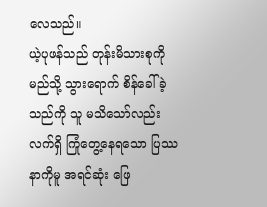လေသည်။
ယဲ့ပုဖန်သည် တုန်းမိသားစုကို မည်သို့ သွားရောက် စိန်ခေါ်ခဲ့သည်ကို သူ မသိသော်လည်း လက်ရှိ ကြုံတွေ့နေရသော ပြဿနာကိုမူ အရင်ဆုံး ဖြေ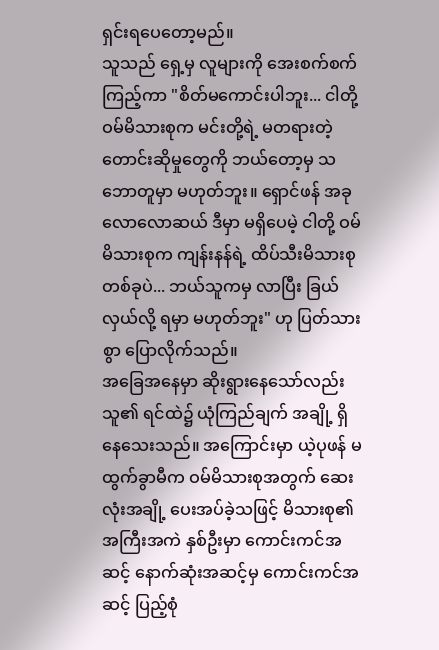ရှင်းရပေတော့မည်။
သူသည် ရှေ့မှ လူများကို အေးစက်စက် ကြည့်ကာ "စိတ်မကောင်းပါဘူး... ငါတို့ ဝမ်မိသားစုက မင်းတို့ရဲ့ မတရားတဲ့ တောင်းဆိုမှုတွေကို ဘယ်တော့မှ သဘောတူမှာ မဟုတ်ဘူး။ ရှောင်ဖန် အခု လောလောဆယ် ဒီမှာ မရှိပေမဲ့ ငါတို့ ဝမ်မိသားစုက ကျန်းနန်ရဲ့ ထိပ်သီးမိသားစု တစ်ခုပဲ... ဘယ်သူကမှ လာပြီး ခြယ်လှယ်လို့ ရမှာ မဟုတ်ဘူး" ဟု ပြတ်သားစွာ ပြောလိုက်သည်။
အခြေအနေမှာ ဆိုးရွားနေသော်လည်း သူ၏ ရင်ထဲ၌ ယုံကြည်ချက် အချို့ ရှိနေသေးသည်။ အကြောင်းမှာ ယဲ့ပုဖန် မထွက်ခွာမီက ဝမ်မိသားစုအတွက် ဆေးလုံးအချို့ ပေးအပ်ခဲ့သဖြင့် မိသားစု၏ အကြီးအကဲ နှစ်ဦးမှာ ကောင်းကင်အဆင့် နောက်ဆုံးအဆင့်မှ ကောင်းကင်အဆင့် ပြည့်စုံ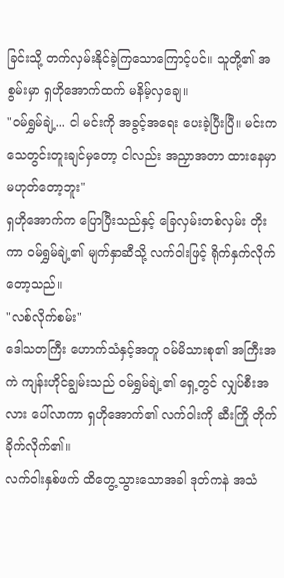ခြင်းသို့ တက်လှမ်းနိုင်ခဲ့ကြသောကြောင့်ပင်။ သူတို့၏ အစွမ်းမှာ ရှဟိုအောက်ထက် မနိမ့်လှချေ။
"ဝမ်ရွှမ်ချဲ့... ငါ မင်းကို အခွင့်အရေး ပေးခဲ့ပြီးပြီ။ မင်းက သေတွင်းတူးချင်မှတော့ ငါလည်း အညှာအတာ ထားနေမှာ မဟုတ်တော့ဘူး"
ရှဟိုအောက်က ပြောပြီးသည်နှင့် ခြေလှမ်းတစ်လှမ်း တိုးကာ ဝမ်ရွှမ်ချဲ့၏ မျက်နှာဆီသို့ လက်ဝါးဖြင့် ရိုက်နှက်လိုက်တော့သည်။
"လစ်လိုက်စမ်း"
ဒေါသတကြီး ဟောက်သံနှင့်အတူ ဝမ်မိသားစု၏ အကြီးအကဲ ကျန်းဟိုင်ချွမ်းသည် ဝမ်ရွှမ်ချဲ့၏ ရှေ့တွင် လျှပ်စီးအလား ပေါ်လာကာ ရှဟိုအောက်၏ လက်ဝါးကို ဆီးကြို တိုက်ခိုက်လိုက်၏။
လက်ဝါးနှစ်ဖက် ထိတွေ့သွားသောအခါ ဒုတ်ကနဲ အသံ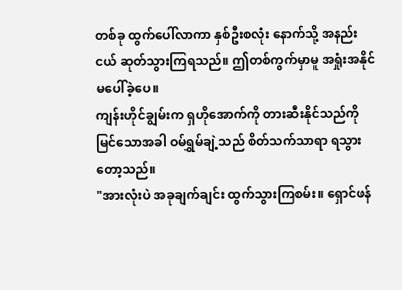တစ်ခု ထွက်ပေါ်လာကာ နှစ်ဦးစလုံး နောက်သို့ အနည်းငယ် ဆုတ်သွားကြရသည်။ ဤတစ်ကွက်မှာမူ အရှုံးအနိုင် မပေါ်ခဲ့ပေ။
ကျန်းဟိုင်ချွမ်းက ရှဟိုအောက်ကို တားဆီးနိုင်သည်ကို မြင်သောအခါ ဝမ်ရွှမ်ချဲ့သည် စိတ်သက်သာရာ ရသွားတော့သည်။
"အားလုံးပဲ အခုချက်ချင်း ထွက်သွားကြစမ်း။ ရှောင်ဖန်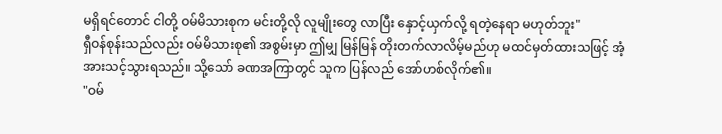မရှိရင်တောင် ငါတို့ ဝမ်မိသားစုက မင်းတို့လို လူမျိုးတွေ လာပြီး နှောင့်ယှက်လို့ ရတဲ့နေရာ မဟုတ်ဘူး"
ရှီဝန်စုန်းသည်လည်း ဝမ်မိသားစု၏ အစွမ်းမှာ ဤမျှ မြန်မြန် တိုးတက်လာလိမ့်မည်ဟု မထင်မှတ်ထားသဖြင့် အံ့အားသင့်သွားရသည်။ သို့သော် ခဏအကြာတွင် သူက ပြန်လည် အော်ဟစ်လိုက်၏။
"ဝမ်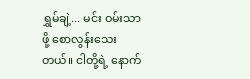ရွှမ်ချဲ့... မင်း ဝမ်းသာဖို့ စောလွန်းသေးတယ်။ ငါတို့ရဲ့ နောက်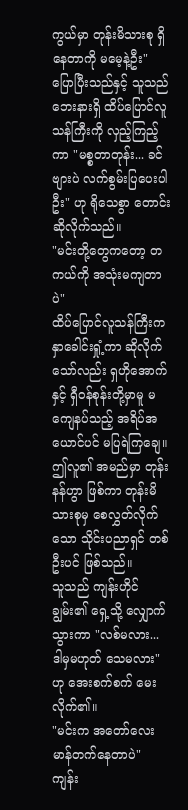ကွယ်မှာ တုန်းမိသားစု ရှိနေတာကို မမေ့နဲ့ဦး"
ပြောပြီးသည်နှင့် သူသည် ဘေးနားရှိ ထိပ်ပြောင်လူသန်ကြီးကို လှည့်ကြည့်ကာ "မစ္စတာတုန်း... ခင်ဗျားပဲ လက်စွမ်းပြပေးပါဦး" ဟု ရိုသေစွာ တောင်းဆိုလိုက်သည်။
"မင်းတို့တွေကတော့ တကယ်ကို အသုံးမကျတာပဲ"
ထိပ်ပြောင်လူသန်ကြီးက နှာခေါင်းရှုံ့ကာ ဆိုလိုက်သော်လည်း ရှဟိုအောက်နှင့် ရှီဝန်စုန်းတို့မှာမူ မကျေနပ်သည့် အရိပ်အယောင်ပင် မပြရဲကြချေ။ ဤလူ၏ အမည်မှာ တုန်းနန်ဟွာ ဖြစ်ကာ တုန်းမိသားစုမှ စေလွှတ်လိုက်သော သိုင်းပညာရှင် တစ်ဦးပင် ဖြစ်သည်။
သူသည် ကျန်းဟိုင်ချွမ်း၏ ရှေ့သို့ လျှောက်သွားကာ "လစ်မလား... ဒါမှမဟုတ် သေမလား" ဟု အေးစက်စက် မေးလိုက်၏။
"မင်းက အတော်လေး မာန်တက်နေတာပဲ"
ကျန်း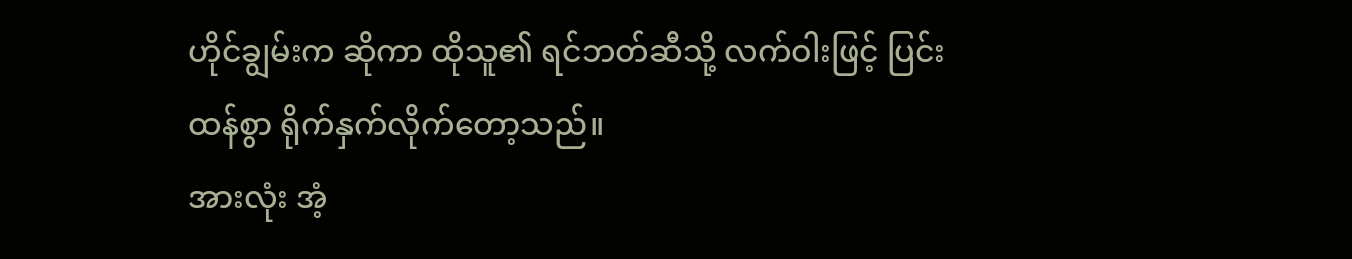ဟိုင်ချွမ်းက ဆိုကာ ထိုသူ၏ ရင်ဘတ်ဆီသို့ လက်ဝါးဖြင့် ပြင်းထန်စွာ ရိုက်နှက်လိုက်တော့သည်။
အားလုံး အံ့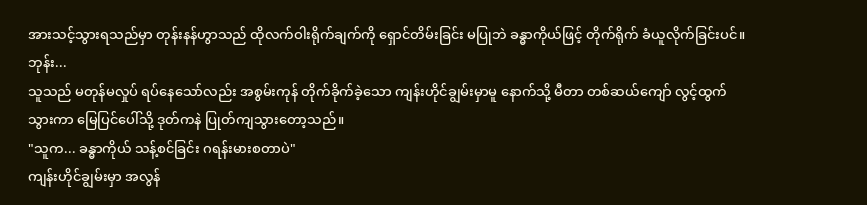အားသင့်သွားရသည်မှာ တုန်းနန်ဟွာသည် ထိုလက်ဝါးရိုက်ချက်ကို ရှောင်တိမ်းခြင်း မပြုဘဲ ခန္ဓာကိုယ်ဖြင့် တိုက်ရိုက် ခံယူလိုက်ခြင်းပင်။
ဘုန်း...
သူသည် မတုန်မလှုပ် ရပ်နေသော်လည်း အစွမ်းကုန် တိုက်ခိုက်ခဲ့သော ကျန်းဟိုင်ချွမ်းမှာမူ နောက်သို့ မီတာ တစ်ဆယ်ကျော် လွင့်ထွက်သွားကာ မြေပြင်ပေါ်သို့ ဒုတ်ကနဲ ပြုတ်ကျသွားတော့သည်။
"သူက... ခန္ဓာကိုယ် သန့်စင်ခြင်း ဂရန်းမားစတာပဲ"
ကျန်းဟိုင်ချွမ်းမှာ အလွန်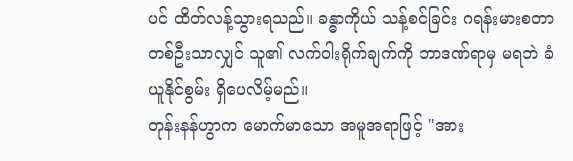ပင် ထိတ်လန့်သွားရသည်။ ခန္ဓာကိုယ် သန့်စင်ခြင်း ဂရန်းမားစတာ တစ်ဦးသာလျှင် သူ၏ လက်ဝါးရိုက်ချက်ကို ဘာဒဏ်ရာမှ မရဘဲ ခံယူနိုင်စွမ်း ရှိပေလိမ့်မည်။
တုန်းနန်ဟွာက မောက်မာသော အမူအရာဖြင့် "အား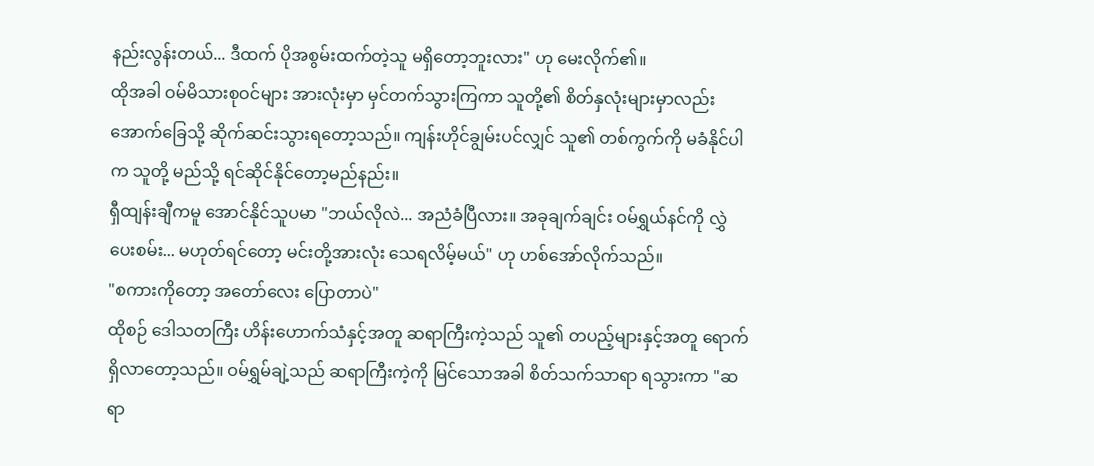နည်းလွန်းတယ်... ဒီထက် ပိုအစွမ်းထက်တဲ့သူ မရှိတော့ဘူးလား" ဟု မေးလိုက်၏။
ထိုအခါ ဝမ်မိသားစုဝင်များ အားလုံးမှာ မှင်တက်သွားကြကာ သူတို့၏ စိတ်နှလုံးများမှာလည်း အောက်ခြေသို့ ဆိုက်ဆင်းသွားရတော့သည်။ ကျန်းဟိုင်ချွမ်းပင်လျှင် သူ၏ တစ်ကွက်ကို မခံနိုင်ပါက သူတို့ မည်သို့ ရင်ဆိုင်နိုင်တော့မည်နည်း။
ရှီထျန်းချီကမူ အောင်နိုင်သူပမာ "ဘယ်လိုလဲ... အညံခံပြီလား။ အခုချက်ချင်း ဝမ်ရွှယ်နင်ကို လွှဲပေးစမ်း... မဟုတ်ရင်တော့ မင်းတို့အားလုံး သေရလိမ့်မယ်" ဟု ဟစ်အော်လိုက်သည်။
"စကားကိုတော့ အတော်လေး ပြောတာပဲ"
ထိုစဉ် ဒေါသတကြီး ဟိန်းဟောက်သံနှင့်အတူ ဆရာကြီးကဲ့သည် သူ၏ တပည့်များနှင့်အတူ ရောက်ရှိလာတော့သည်။ ဝမ်ရွှမ်ချဲ့သည် ဆရာကြီးကဲ့ကို မြင်သောအခါ စိတ်သက်သာရာ ရသွားကာ "ဆရာ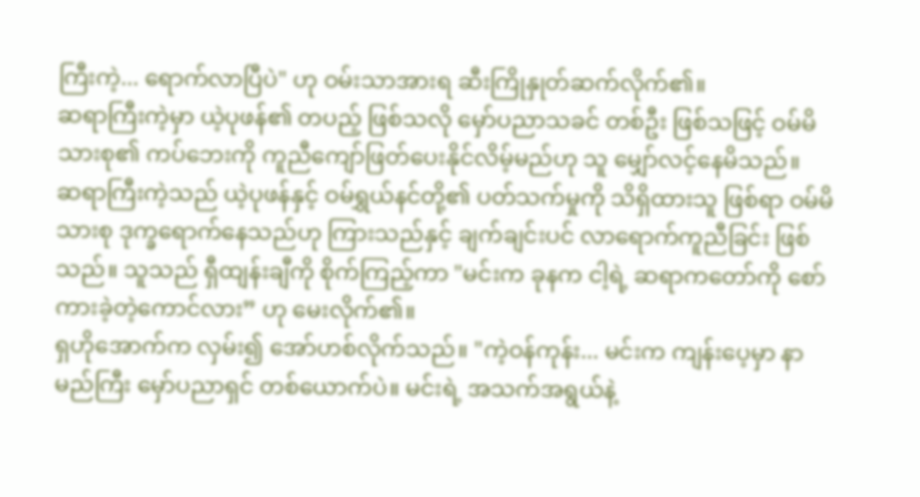ကြီးကဲ့... ရောက်လာပြီပဲ" ဟု ဝမ်းသာအားရ ဆီးကြိုနှုတ်ဆက်လိုက်၏။
ဆရာကြီးကဲ့မှာ ယဲ့ပုဖန်၏ တပည့် ဖြစ်သလို မှော်ပညာသခင် တစ်ဦး ဖြစ်သဖြင့် ဝမ်မိသားစု၏ ကပ်ဘေးကို ကူညီကျော်ဖြတ်ပေးနိုင်လိမ့်မည်ဟု သူ မျှော်လင့်နေမိသည်။
ဆရာကြီးကဲ့သည် ယဲ့ပုဖန်နှင့် ဝမ်ရွှယ်နင်တို့၏ ပတ်သက်မှုကို သိရှိထားသူ ဖြစ်ရာ ဝမ်မိသားစု ဒုက္ခရောက်နေသည်ဟု ကြားသည်နှင့် ချက်ချင်းပင် လာရောက်ကူညီခြင်း ဖြစ်သည်။ သူသည် ရှီထျန်းချီကို စိုက်ကြည့်ကာ "မင်းက ခုနက ငါ့ရဲ့ ဆရာကတော်ကို စော်ကားခဲ့တဲ့ကောင်လား” ဟု မေးလိုက်၏။
ရှဟိုအောက်က လှမ်း၍ အော်ဟစ်လိုက်သည်။ "ကဲ့ဝန်ကုန်း... မင်းက ကျန်းပေ့မှာ နာမည်ကြီး မှော်ပညာရှင် တစ်ယောက်ပဲ။ မင်းရဲ့ အသက်အရွယ်နဲ့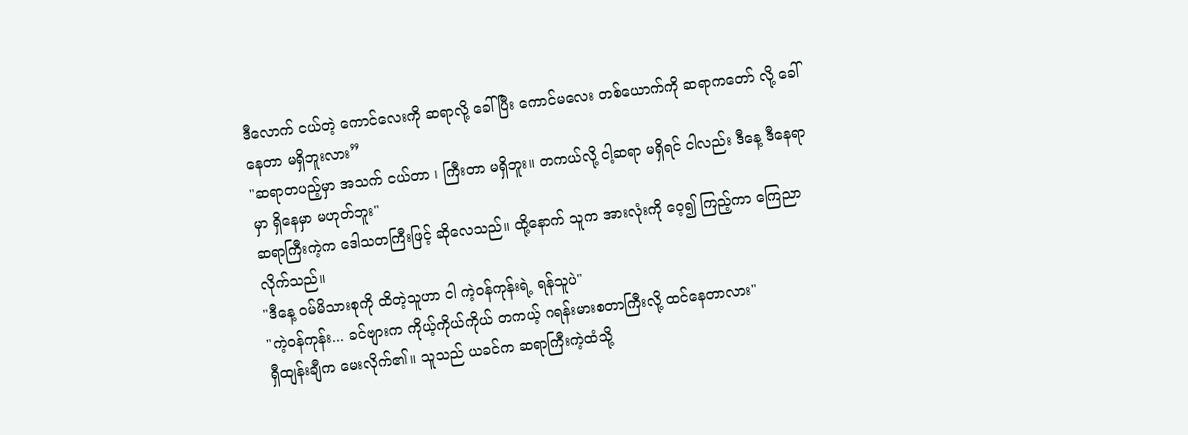ဒီလောက် ငယ်တဲ့ ကောင်လေးကို ဆရာလို့ ခေါ်ပြီး ကောင်မလေး တစ်ယောက်ကို ဆရာကတော် လို့ ခေါ်နေတာ မရှိဘူးလား”
"ဆရာတပည့်မှာ အသက် ငယ်တာ ၊ ကြီးတာ မရှိဘူး။ တကယ်လို့ ငါ့ဆရာ မရှိရင် ငါလည်း ဒီနေ့ ဒီနေရာမှာ ရှိနေမှာ မဟုတ်ဘူး"
ဆရာကြီးကဲ့က ဒေါသတကြီးဖြင့် ဆိုလေသည်။ ထို့နောက် သူက အားလုံးကို ဝေ့၍ ကြည့်ကာ ကြေညာလိုက်သည်။
"ဒီနေ့ ဝမ်မိသားစုကို ထိတဲ့သူဟာ ငါ ကဲ့ဝန်ကုန်းရဲ့ ရန်သူပဲ"
"ကဲ့ဝန်ကုန်း... ခင်ဗျားက ကိုယ့်ကိုယ်ကိုယ် တကယ့် ဂရန်းမားစတာကြီးလို့ ထင်နေတာလား"
ရှီထျန်းချီက မေးလိုက်၏။ သူသည် ယခင်က ဆရာကြီးကဲ့ထံသို့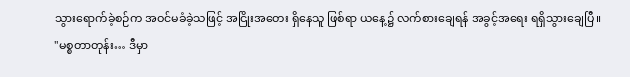သွားရောက်ခဲ့စဉ်က အဝင်မခံခဲ့သဖြင့် အငြိုးအတေး ရှိနေသူ ဖြစ်ရာ ယနေ့၌ လက်စားချေရန် အခွင့်အရေး ရရှိသွားချေပြီ။
"မစ္စတာတုန်း… ဒီမှာ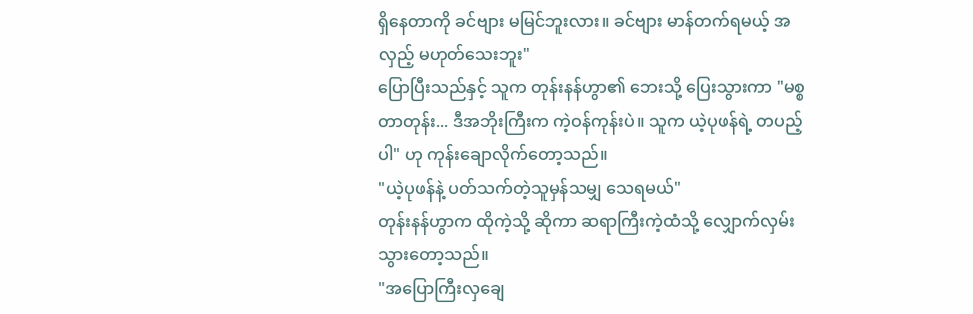ရှိနေတာကို ခင်ဗျား မမြင်ဘူးလား။ ခင်ဗျား မာန်တက်ရမယ့် အလှည့် မဟုတ်သေးဘူး"
ပြောပြီးသည်နှင့် သူက တုန်းနန်ဟွာ၏ ဘေးသို့ ပြေးသွားကာ "မစ္စတာတုန်း... ဒီအဘိုးကြီးက ကဲ့ဝန်ကုန်းပဲ။ သူက ယဲ့ပုဖန်ရဲ့ တပည့်ပါ" ဟု ကုန်းချောလိုက်တော့သည်။
"ယဲ့ပုဖန်နဲ့ ပတ်သက်တဲ့သူမှန်သမျှ သေရမယ်"
တုန်းနန်ဟွာက ထိုကဲ့သို့ ဆိုကာ ဆရာကြီးကဲ့ထံသို့ လျှောက်လှမ်းသွားတော့သည်။
"အပြောကြီးလှချေ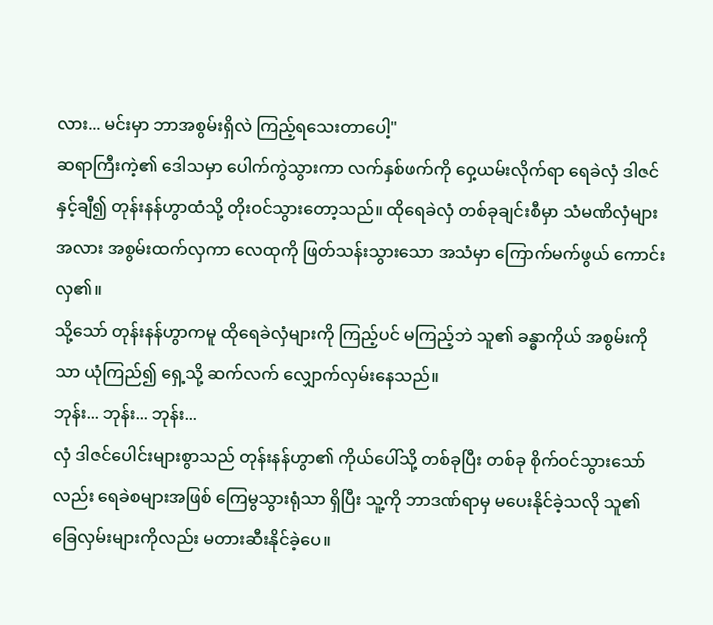လား... မင်းမှာ ဘာအစွမ်းရှိလဲ ကြည့်ရသေးတာပေါ့"
ဆရာကြီးကဲ့၏ ဒေါသမှာ ပေါက်ကွဲသွားကာ လက်နှစ်ဖက်ကို ဝှေ့ယမ်းလိုက်ရာ ရေခဲလှံ ဒါဇင်နှင့်ချီ၍ တုန်းနန်ဟွာထံသို့ တိုးဝင်သွားတော့သည်။ ထိုရေခဲလှံ တစ်ခုချင်းစီမှာ သံမဏိလှံများအလား အစွမ်းထက်လှကာ လေထုကို ဖြတ်သန်းသွားသော အသံမှာ ကြောက်မက်ဖွယ် ကောင်းလှ၏။
သို့သော် တုန်းနန်ဟွာကမူ ထိုရေခဲလှံများကို ကြည့်ပင် မကြည့်ဘဲ သူ၏ ခန္ဓာကိုယ် အစွမ်းကိုသာ ယုံကြည်၍ ရှေ့သို့ ဆက်လက် လျှောက်လှမ်းနေသည်။
ဘုန်း... ဘုန်း... ဘုန်း...
လှံ ဒါဇင်ပေါင်းများစွာသည် တုန်းနန်ဟွာ၏ ကိုယ်ပေါ်သို့ တစ်ခုပြီး တစ်ခု စိုက်ဝင်သွားသော်လည်း ရေခဲစများအဖြစ် ကြေမွသွားရုံသာ ရှိပြီး သူ့ကို ဘာဒဏ်ရာမှ မပေးနိုင်ခဲ့သလို သူ၏ ခြေလှမ်းများကိုလည်း မတားဆီးနိုင်ခဲ့ပေ။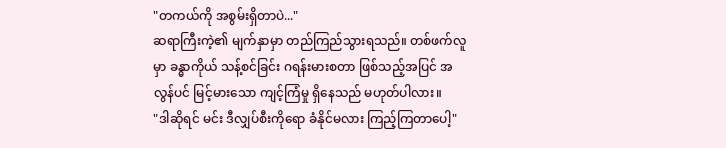"တကယ်ကို အစွမ်းရှိတာပဲ..."
ဆရာကြီးကဲ့၏ မျက်နှာမှာ တည်ကြည်သွားရသည်။ တစ်ဖက်လူမှာ ခန္ဓာကိုယ် သန့်စင်ခြင်း ဂရန်းမားစတာ ဖြစ်သည့်အပြင် အလွန်ပင် မြင့်မားသော ကျင့်ကြံမှု ရှိနေသည် မဟုတ်ပါလား။
"ဒါဆိုရင် မင်း ဒီလျှပ်စီးကိုရော ခံနိုင်မလား ကြည့်ကြတာပေါ့"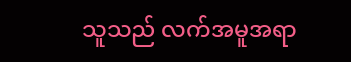သူသည် လက်အမူအရာ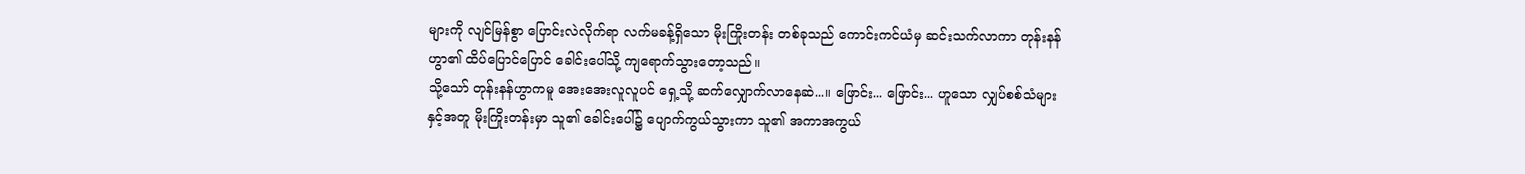များကို လျင်မြန်စွာ ပြောင်းလဲလိုက်ရာ လက်မခန့်ရှိသော မိုးကြိုးတန်း တစ်ခုသည် ကောင်းကင်ယံမှ ဆင်းသက်လာကာ တုန်းနန်ဟွာ၏ ထိပ်ပြောင်ပြောင် ခေါင်းပေါ်သို့ ကျရောက်သွားတော့သည်။
သို့သော် တုန်းနန်ဟွာကမူ အေးအေးလူလူပင် ရှေ့သို့ ဆက်လျှောက်လာနေဆဲ...။ ဖြောင်း... ဖြောင်း... ဟူသော လျှပ်စစ်သံများနှင့်အတူ မိုးကြိုးတန်းမှာ သူ၏ ခေါင်းပေါ်၌ ပျောက်ကွယ်သွားကာ သူ၏ အကာအကွယ်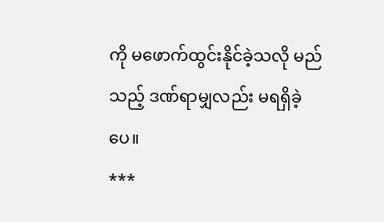ကို မဖောက်ထွင်းနိုင်ခဲ့သလို မည်သည့် ဒဏ်ရာမျှလည်း မရရှိခဲ့ပေ။
***